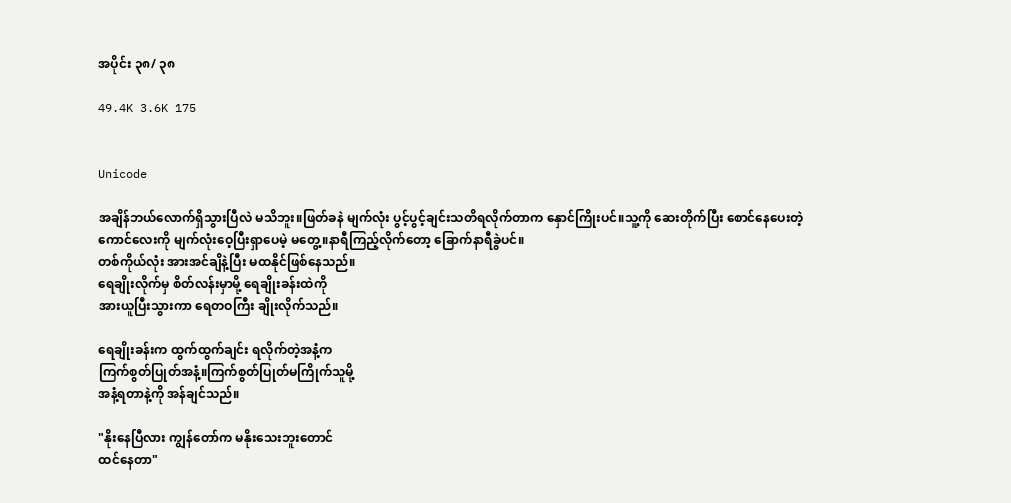အပိုင်း ၃၈/ ၃၈

49.4K 3.6K 175


Unicode

အချိန်ဘယ်လောက်ရှိသွားပြီလဲ မသိဘူး။ဖြတ်ခနဲ မျက်လုံး ပွင့်ပွင့်ချင်းသတိရလိုက်တာက နှောင်ကြိုးပင်။သူ့ကို ဆေးတိုက်ပြီး စောင်နေပေးတဲ့
ကောင်လေးကို မျက်လုံးဝေ့ပြီးရှာပေမဲ့ မတွေ့။နာရီကြည့်လိုက်တော့ ခြောက်နာရီခွဲပင်။
တစ်ကိုယ်လုံး အားအင်ချိနဲ့ပြီး မထနိုင်ဖြစ်နေသည်။
ရေချိုးလိုက်မှ စိတ်လန်းမှာမို့ ရေချိုးခန်းထဲကို
အားယူပြီးသွားကာ ရေတဝကြီး ချိုးလိုက်သည်။

ရေချိုးခန်းက ထွက်ထွက်ချင်း ရလိုက်တဲ့အနံ့က
ကြက်စွတ်ပြုတ်အနံ့။ကြက်စွတ်ပြုတ်မကြိုက်သူမို့
အနံ့ရတာနဲ့ကို အန်ချင်သည်။

"နိုးနေပြီလား ကျွန်တော်က မနိုးသေးဘူးတောင်
ထင်နေတာ"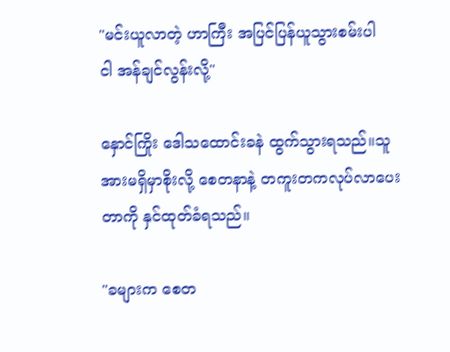"မင်းယူလာတဲ့ ဟာကြီး အပြင်ပြန်ယူသွားစမ်းပါ
ငါ အန်ချင်လွန်းလို့"

နှောင်ကြိုး ဒေါသထောင်းခနဲ ထွက်သွားရသည်။သူ
အားမရှိမှာစိုးလို့ စေတနာနဲ့ တကူးတကလုပ်လာပေး
တာကို နှင်ထုတ်ခံရသည်။

"ခများက စေတ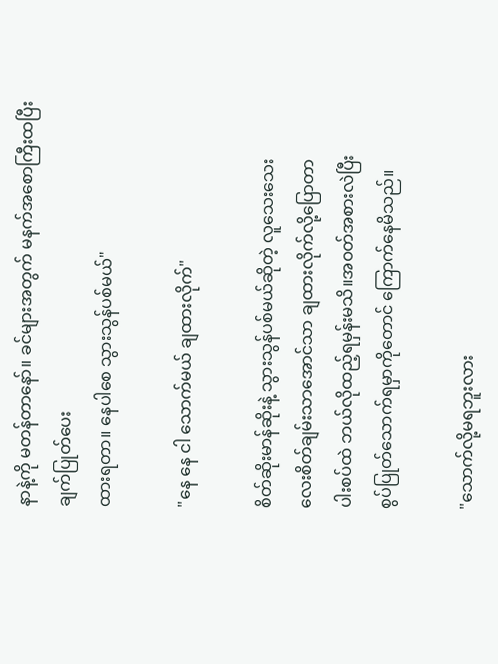နာနဲ့ကို မတန်တာနော်။ ခင်များအတွက် မနက်အစောကြီးထပြီး ချက်ပြုတ်ပေး
ထားရတာ။ နေပါစေ သွားသွန်ပစ်မယ်"

"နေ နေ ငါ သောက်မယ် ချထားလိုက်"

စိတ်ဆိုးမာန်ဆိုးနဲ့ သွားသွန်ပစ်မယ်ဆိုတဲ့ လူသေးသေး
လေးစိတ်ချမ်းသာအောင်သာ ချထားလိုက်လို့ပြောတာ
ပါးစပ်ထဲ ဘယ်လိုထည့်ရမှန်းမသိ။အဝတ်အစားလဲပြီး
စွပ်ပြုတ်သောက်ရမှာကိုတောင် ကြောက်နေမိသည်။

"သောက်လို့မရဘူးလား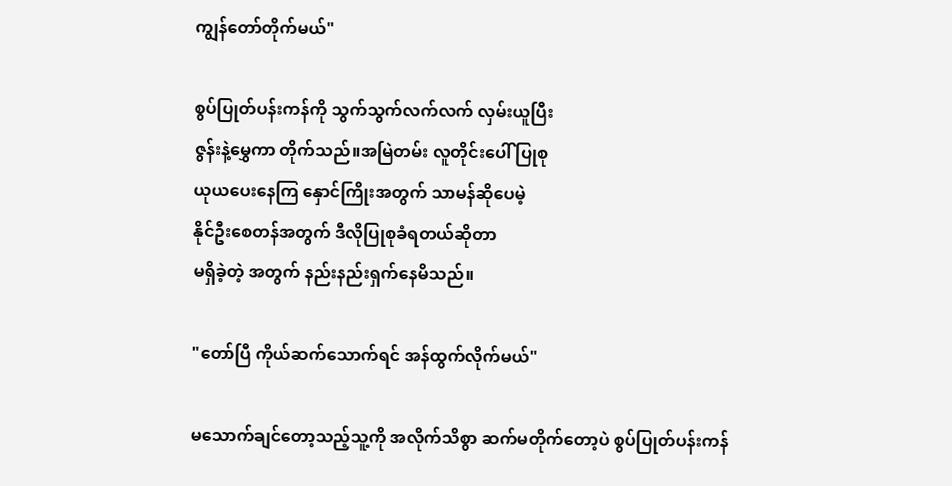ကျွန်တော်တိုက်မယ်"

စွပ်ပြုတ်ပန်းကန်ကို သွက်သွက်လက်လက် လှမ်းယူပြီး
ဇွန်းနဲ့မွှေကာ ‌တိုက်သည်။အမြဲတမ်း လူတိုင်းပေါ် ပြုစု
ယုယပေးနေကြ နှောင်ကြိုးအတွက် သာမန်ဆိုပေမဲ့
နိုင်ဦးစေတန်အတွက် ဒီလိုပြုစုခံရတယ်ဆိုတာ
မရှိခဲ့တဲ့ အတွက် နည်းနည်းရှက်နေမိသည်။

"တော်ပြီ ကိုယ်ဆက်သောက်ရင် အန်ထွက်လိုက်မယ်"

မသောက်ချင်တော့သည့်သူ့ကို အလိုက်သိစွာ ဆက်မတိုက်တော့ပဲ စွပ်ပြုတ်ပန်းကန်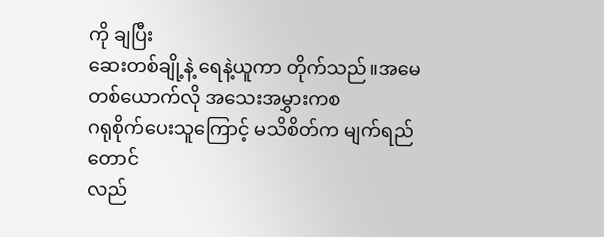ကို ချပြီး
ဆေးတစ်ချို့နဲ့ ရေနဲ့ယူကာ တိုက်သည်။အမေတစ်ယောက်လို အသေးအမွှားကစ
ဂရုစိုက်ပေးသူကြောင့် မသိစိတ်က မျက်ရည်တောင်
လည်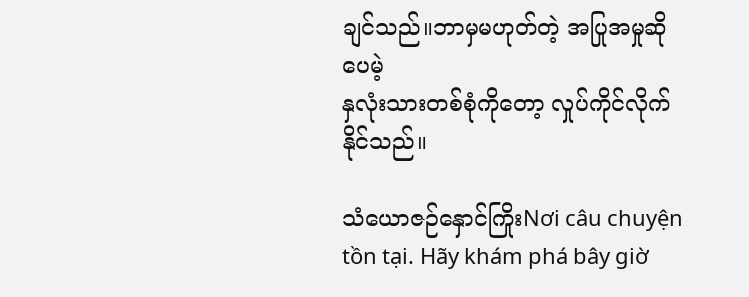ချင်သည်။ဘာမှမဟုတ်တဲ့ အပြုအမှုဆိုပေမဲ့
နှလုံးသားတစ်စုံကိုတော့ လှုပ်ကိုင်လိုက်နိုင်သည်။

သံယောဇဉ်နှောင်ကြိုးNơi câu chuyện tồn tại. Hãy khám phá bây giờ